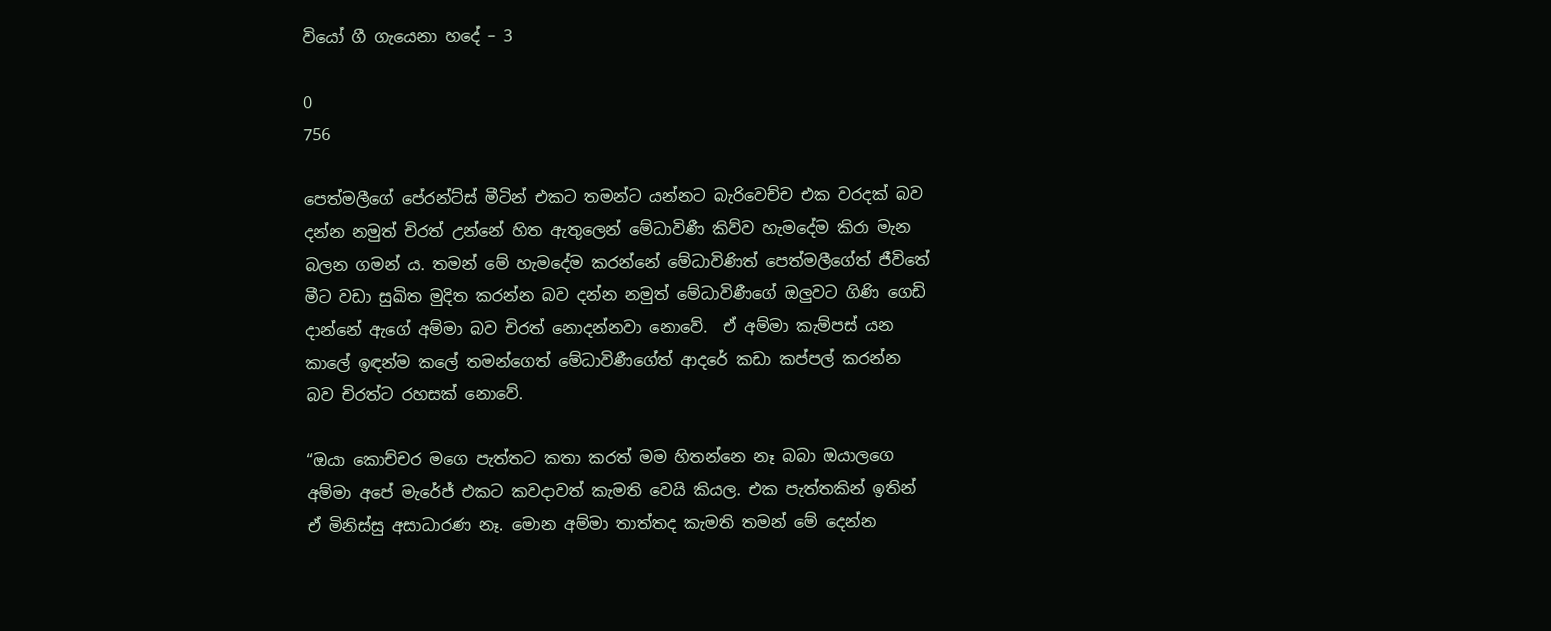වියෝ ගී ගැයෙනා හදේ – 3

0
756

පෙත්මලීගේ පේරන්ට්ස් මීටින් එකට තමන්ට යන්නට බැරිවෙච්ච එක වරදක් බව දන්න නමුත් චිරත් උන්නේ හිත ඇතුලෙන් මේධාවිණී කිව්ව හැමදේම කිරා මැන බලන ගමන් ය. තමන් මේ හැමදේම කරන්නේ මේධාවිණිත් පෙත්මලීගේත් ජීවිතේ මීට වඩා සුඛිත මුදිත කරන්න බව දන්න නමුත් මේධාවිණීගේ ඔලුවට ගිණි ගෙඩි දාන්නේ ඇගේ අම්මා බව චිරත් නොදන්නවා නොවේ.  ඒ අම්මා කැම්පස් යන කාලේ ඉඳන්ම කලේ තමන්ගෙත් මේධාවිණීගේත් ආදරේ කඩා කප්පල් කරන්න බව චිරත්ට රහසක් නොවේ.

“ඔයා කොච්චර මගෙ පැත්තට කතා කරත් මම හිතන්නෙ නෑ බබා ඔයාලගෙ අම්මා අපේ මැරේජ් එකට කවදාවත් කැමති වෙයි කියල. එක පැත්තකින් ඉතින් ඒ මිනිස්සු අසාධාරණ නෑ. මොන අම්මා තාත්තද කැමති තමන් මේ දෙන්න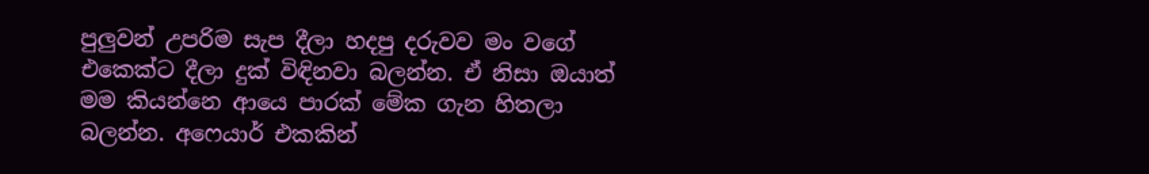පුලුවන් උපරිම සැප දීලා හදපු දරුවව මං වගේ එකෙක්ට දීලා දුක් විඳිනවා බලන්න. ඒ නිසා ඔයාත් මම කියන්නෙ ආයෙ පාරක් මේක ගැන හිතලා බලන්න. අෆෙයාර් එකකින්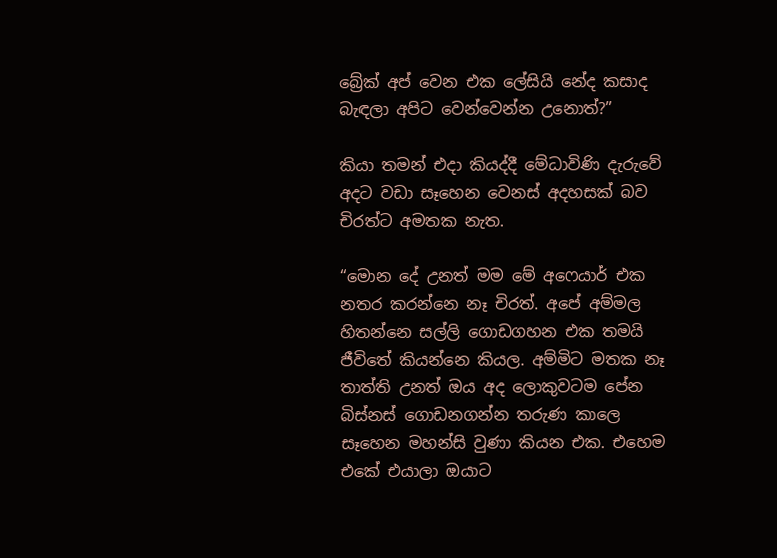බ්‍රේක් අප් වෙන එක ලේසියි නේද කසාද බැඳලා අපිට වෙන්වෙන්න උනොත්?”

කියා තමන් එදා කියද්දී මේධාවිණි දැරුවේ අදට වඩා සෑහෙන වෙනස් අදහසක් බව චිරත්ට අමතක නැත.

“මොන දේ උනත් මම මේ අෆෙයාර් එක නතර කරන්නෙ නෑ චිරත්. අපේ අම්මල හිතන්නෙ සල්ලි ගොඩගහන එක තමයි ජීවිතේ කියන්නෙ කියල. අම්මිට මතක නෑ තාත්ති උනත් ඔය අද ලොකුවටම පේන බිස්නස් ගොඩනගන්න තරුණ කාලෙ සෑහෙන මහන්සි වුණා කියන එක. එහෙම එකේ එයාලා ඔයාට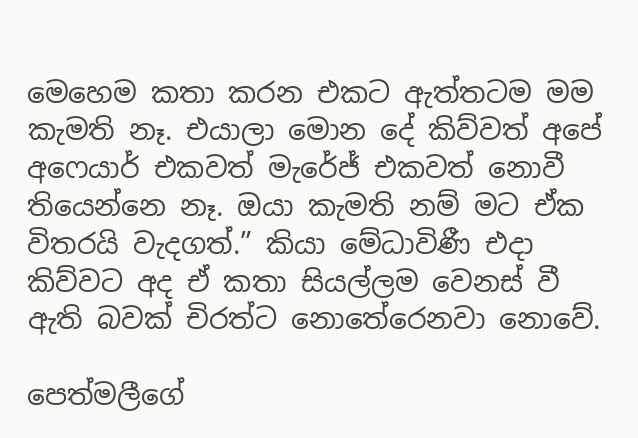මෙහෙම කතා කරන එකට ඇත්තටම මම කැමති නෑ. එයාලා මොන දේ කිව්වත් අපේ අෆෙයාර් එකවත් මැරේජ් එකවත් නොවී තියෙන්නෙ නෑ. ඔයා කැමති නම් මට ඒක විතරයි වැදගත්.” කියා මේධාවිණී එදා කිව්වට අද ඒ කතා සියල්ලම වෙනස් වී ඇති බවක් චිරත්ට නොතේරෙනවා නොවේ.

පෙත්මලීගේ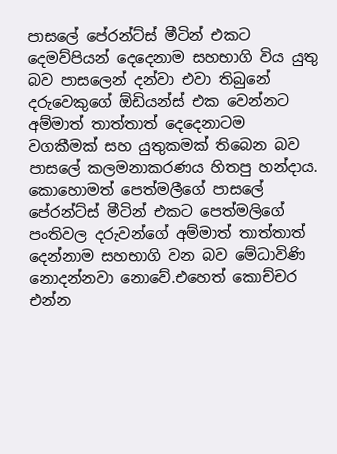පාසලේ පේරන්ට්ස් මීටින් එකට දෙමව්පියන් දෙදෙනාම සහභාගි විය යුතු බව පාසලෙන් දන්වා එවා තිබුනේ දරුවෙකුගේ ඕඩියන්ස් එක වෙන්නට අම්මාත් තාත්තාත් දෙදෙනාටම වගකීමක් සහ යුතුකමක් තිබෙන බව පාසලේ කලමනාකරණය හිතපු හන්දාය. කොහොමත් පෙත්මලීගේ පාසලේ පේරන්ට්ස් මීටින් එකට පෙත්මලිගේ පංතිවල දරුවන්ගේ අම්මාත් තාත්තාත් දෙන්නාම සහභාගි වන බව මේධාවිණි නොදන්නවා නොවේ.එහෙත් කොච්චර එන්න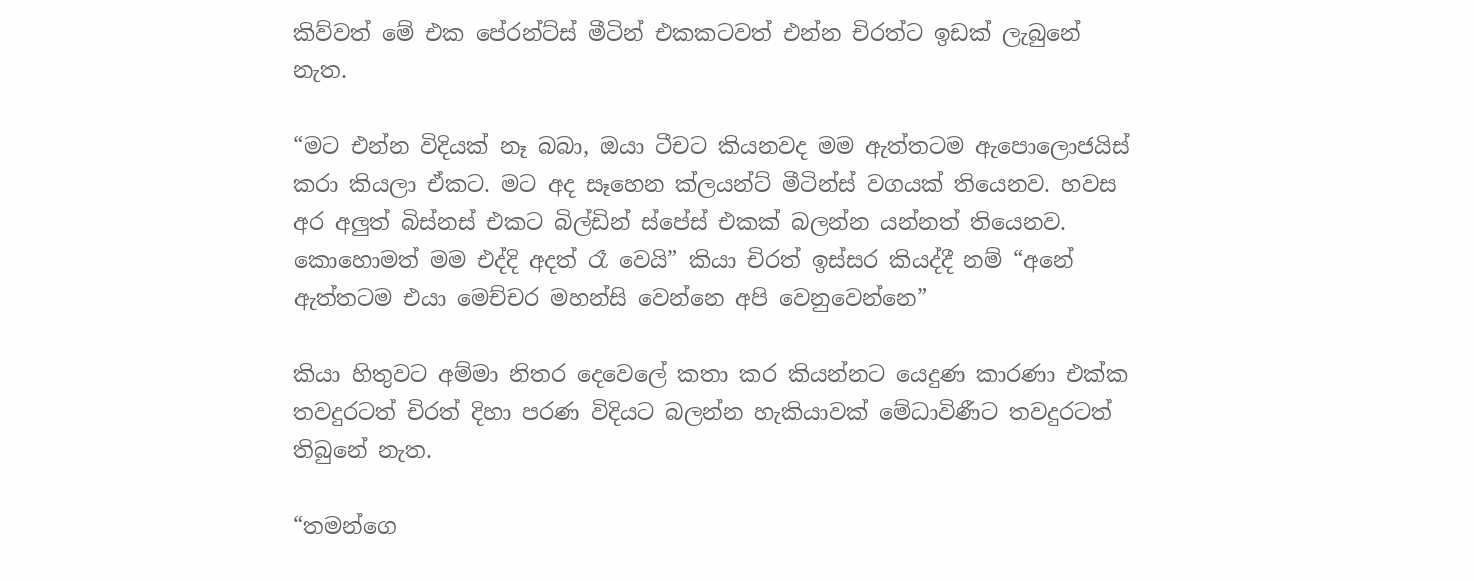කිව්වත් මේ එක පේරන්ට්ස් මීටින් එකකටවත් එන්න චිරත්ට ඉඩක් ලැබුනේ නැත.

“මට එන්න විදියක් නෑ බබා, ඔයා ටීචට කියනවද මම ඇත්තටම ඇපොලොජයිස් කරා කියලා ඒකට. මට අද සෑහෙන ක්ලයන්ට් මීටින්ස් වගයක් තියෙනව. හවස අර අලුත් බිස්නස් එකට බිල්ඩින් ස්පේස් එකක් බලන්න යන්නත් තියෙනව. කොහොමත් මම එද්දි අදත් රෑ වෙයි” කියා චිරත් ඉස්සර කියද්දී නම් “අනේ ඇත්තටම එයා මෙච්චර මහන්සි වෙන්නෙ අපි වෙනුවෙන්නෙ”

කියා හිතුවට අම්මා නිතර දෙවෙලේ කතා කර කියන්නට යෙදුණ කාරණා එක්ක තවදුරටත් චිරත් දිහා පරණ විදියට බලන්න හැකියාවක් මේධාවිණීට තවදුරටත් තිබුනේ නැත.

“තමන්ගෙ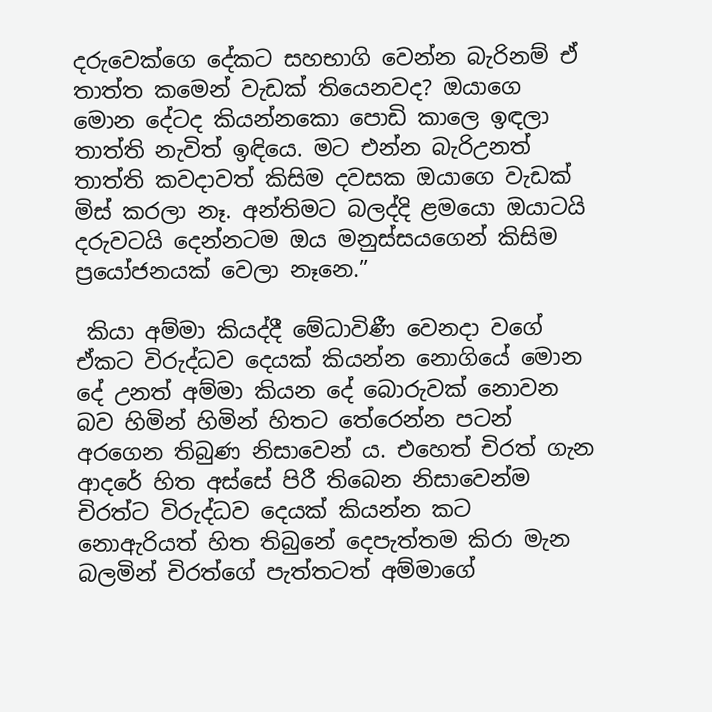දරුවෙක්ගෙ දේකට සහභාගි වෙන්න බැරිනම් ඒ තාත්ත කමෙන් වැඩක් තියෙනවද? ඔයාගෙ මොන දේටද කියන්නකො පොඩි කාලෙ ඉඳලා තාත්ති නැවිත් ඉඳියෙ. මට එන්න බැරිඋනත් තාත්ති කවදාවත් කිසිම දවසක ඔයාගෙ වැඩක් මිස් කරලා නෑ. අන්තිමට බලද්දි ළමයො ඔයාටයි දරුවටයි දෙන්නටම ඔය මනුස්සයගෙන් කිසිම ප්‍රයෝජනයක් වෙලා නෑනෙ.”

 කියා අම්මා කියද්දී මේධාවිණී වෙනදා වගේ ඒකට විරුද්ධව දෙයක් කියන්න නොගියේ මොන දේ උනත් අම්මා කියන දේ බොරුවක් නොවන බව හිමින් හිමින් හිතට තේරෙන්න පටන් අරගෙන තිබුණ නිසාවෙන් ය. එහෙත් චිරත් ගැන ආදරේ හිත අස්සේ පිරී තිබෙන නිසාවෙන්ම චිරත්ට විරුද්ධව දෙයක් කියන්න කට නොඇරියත් හිත තිබුනේ දෙපැත්තම කිරා මැන බලමින් චිරත්ගේ පැත්තටත් අම්මාගේ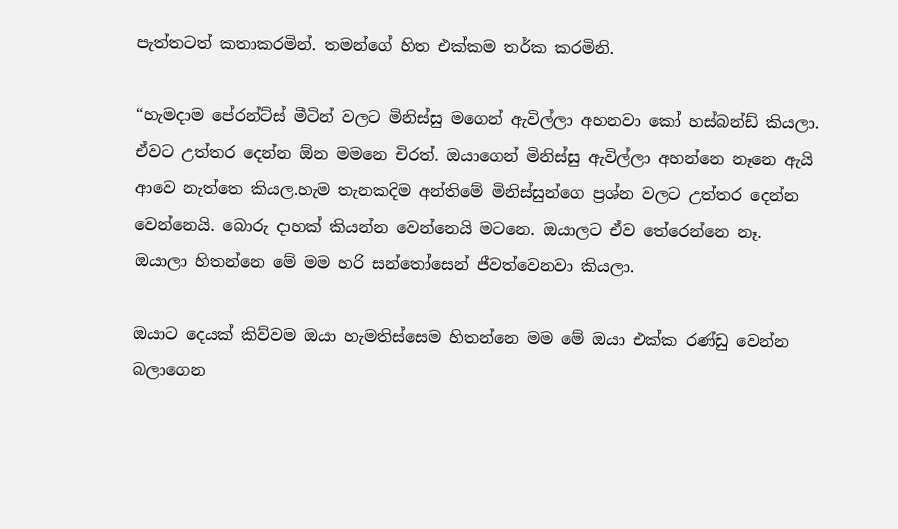පැත්තටත් කතාකරමින්. තමන්ගේ හිත එක්කම තර්ක කරමිනි.

“හැමදාම පේරන්ට්ස් මීටින් වලට මිනිස්සු මගෙන් ඇවිල්ලා අහනවා කෝ හස්බන්ඩ් කියලා. ඒවට උත්තර දෙන්න ඕන මමනෙ චිරත්. ඔයාගෙන් මිනිස්සු ඇවිල්ලා අහන්නෙ නෑනෙ ඇයි ආවෙ නැත්තෙ කියල.හැම තැනකදිම අන්තිමේ මිනිස්සුන්ගෙ ප්‍රශ්න වලට උත්තර දෙන්න වෙන්නෙයි. බොරු දාහක් කියන්න වෙන්නෙයි මටනෙ. ඔයාලට ඒව තේරෙන්නෙ නෑ. ඔයාලා හිතන්නෙ මේ මම හරි සන්තෝසෙන් ජීවත්වෙනවා කියලා.

ඔයාට දෙයක් කිව්වම ඔයා හැමතිස්සෙම හිතන්නෙ මම මේ ඔයා එක්ක රණ්ඩු වෙන්න බලාගෙන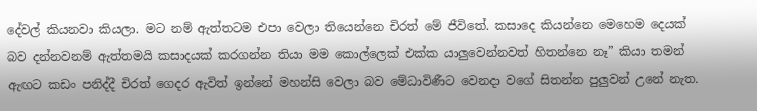දේවල් කියනවා කියලා. මට නම් ඇත්තටම එපා වෙලා තියෙන්නෙ චිරත් මේ ජීවිතේ. කසාදෙ කියන්නෙ මෙහෙම දෙයක් බව දන්නවනම් ඇත්තමයි කසාදයක් කරගන්න තියා මම කොල්ලෙක් එක්ක යාලුවෙන්නවත් හිතන්නෙ නෑ” කියා තමන් ඇඟට කඩං පනිද්දී චිරත් ගෙදර ඇවිත් ඉන්නේ මහන්සි වෙලා බව මේධාවිණීට වෙනදා වගේ සිතන්න පුලුවන් උනේ නැත.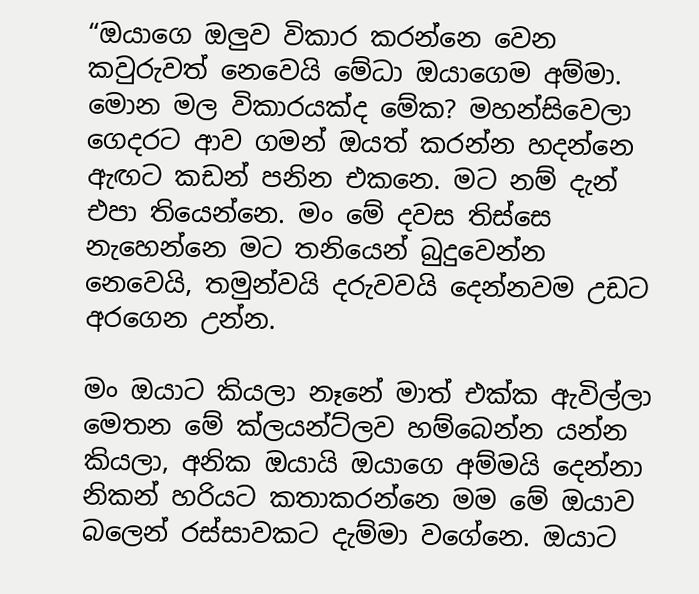“ඔයාගෙ ඔලුව විකාර කරන්නෙ වෙන කවුරුවත් නෙවෙයි මේධා ඔයාගෙම අම්මා. මොන මල විකාරයක්ද මේක? මහන්සිවෙලා ගෙදරට ආව ගමන් ඔයත් කරන්න හදන්නෙ ඇඟට කඩන් පනින එකනෙ. මට නම් දැන් එපා තියෙන්නෙ. මං මේ දවස තිස්සෙ නැහෙන්නෙ මට තනියෙන් බුදුවෙන්න නෙවෙයි, තමුන්වයි දරුවවයි දෙන්නවම උඩට අරගෙන උන්න.

මං ඔයාට කියලා නෑනේ මාත් එක්ක ඇවිල්ලා මෙතන මේ ක්ලයන්ට්ලව හම්බෙන්න යන්න කියලා, අනික ඔයායි ඔයාගෙ අම්මයි දෙන්නා නිකන් හරියට කතාකරන්නෙ මම මේ ඔයාව බලෙන් රස්සාවකට දැම්මා වගේනෙ. ඔයාට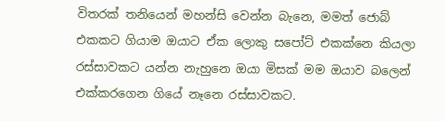විතරක් තනියෙන් මහන්සි වෙන්න බැනෙ, මමත් ජොබ් එකකට ගියාම ඔයාට ඒක ලොකු සපෝට් එකක්නෙ කියලා රස්සාවකට යන්න නැහුනෙ ඔයා මිසක් මම ඔයාව බලෙන් එක්කරගෙන ගියේ නෑනෙ රස්සාවකට.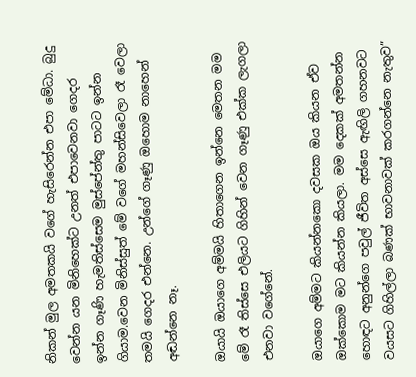නිකන් මුල අමතකයි වගේ හැසිරෙන්න එපා මේධා. බුදු වෙන්න යන මිනිහෙක්ට උනත් එපාවෙනවා ගෙදර ඉන්න ගෑණි හැමතිස්සෙම මුස්පේන්තු පාටට ඉන්න ගියාම.වෙන මිනිස්සුත් මේ වගේ මහන්සිවෙලා රෑ වෙලා තමයි ගෙදර එන්නෙ. උන්ගේ ගෑණු ඔහොම නාහෙන් අඬන්නෙ නෑ.

ඔයායි ඔයාගෙ අම්මයි හිතාගෙන ඉන්නෙ මෙතන මම මේ රෑ තිස්සෙ එලියට ගිහින් වෙන ගෑණු එක්ක ලැගලා එනවා වගේනේ.

ඔයාගෙ අම්මට කියන්නකො දවසක ඔය කියන ඒව ඔක්කොම මට කියන්න කියලා. මම දෙකක් අමතන්න හොඳට අනුන්ගෙ පවුල් ජීවිත අස්සෙ ඇඟිලි ගහනවට වයසට ගිහිල්ලා බණක් භාවනාවක් කරගන්නෙ නැතුව”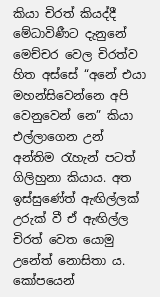කියා චිරත් කියද්දී මේධාවිණීට දැනුනේ මෙච්චර වෙල චිරත්ව හිත අස්සේ “අනේ එයා මහන්සිවෙන්නෙ අපි වෙනුවෙන් නෙ” කියා එල්ලාගෙන උන් අන්තිම රැහැන් පටත් ගිලිහුනා කියාය. අත ඉස්සුණේත් ඇඟිල්ලක් උරුක් වී ඒ ඇඟිල්ල චිරත් වෙත යොමු උනේත් නොසිතා ය. කෝපයෙන්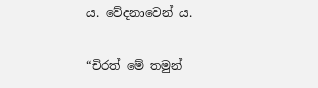ය. වේදනාවෙන් ය.

“චිරත් මේ තමුන්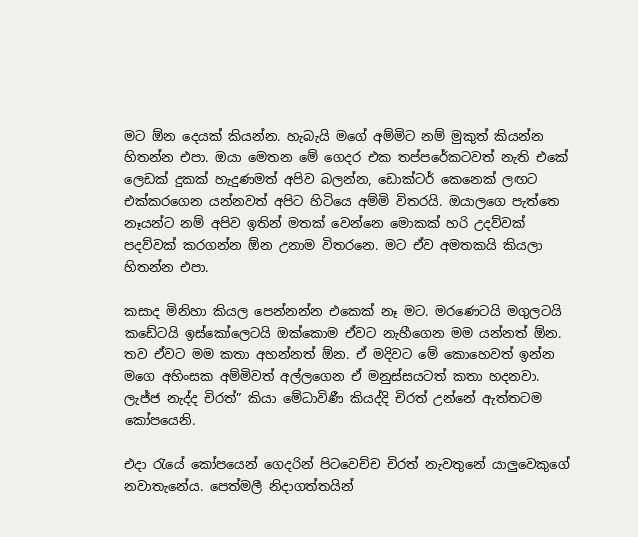මට ඕන දෙයක් කියන්න. හැබැයි මගේ අම්මිට නම් මුකුත් කියන්න හිතන්න එපා. ඔයා මෙතන මේ ගෙදර එක තප්පරේකටවත් නැති එකේ ලෙඩක් දුකක් හැදුණමත් අපිව බලන්න, ඩොක්ටර් කෙනෙක් ලඟට එක්කරගෙන යන්නවත් අපිට හිටියෙ අම්මි විතරයි. ඔයාලගෙ පැත්තෙ නෑයන්ට නම් අපිව ඉතින් මතක් වෙන්නෙ මොකක් හරි උදව්වක් පදව්වක් කරගන්න ඕන උනාම විතරනෙ. මට ඒව අමතකයි කියලා හිතන්න එපා.

කසාද මිනිහා කියල පෙන්නන්න එකෙක් නෑ මට. මරණෙටයි මගුලටයි කඩේටයි ඉස්කෝලෙටයි ඔක්කොම ඒවට නැහීගෙන මම යන්නත් ඕන. තව ඒවට මම කතා අහන්නත් ඕන. ඒ මදිවට මේ කොහෙවත් ඉන්න මගෙ අහිංසක අම්මිවත් අල්ලගෙන ඒ මනුස්සයටත් කතා හදනවා. ලැජ්ජ නැද්ද චිරත්” කියා මේධාවිණී කියද්දි චිරත් උන්නේ ඇත්තටම කෝපයෙනි.

එදා රැයේ කෝපයෙන් ගෙදරින් පිටවෙච්ච චිරත් නැවතුනේ යාලුවෙකුගේ නවාතැනේය. පෙත්මලී නිදාගත්තයින්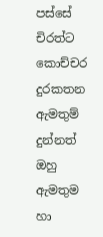පස්සේ චිරත්ට කොච්චර දුරකතන ඇමතුම් දුන්නත් ඔහු ඇමතුම හා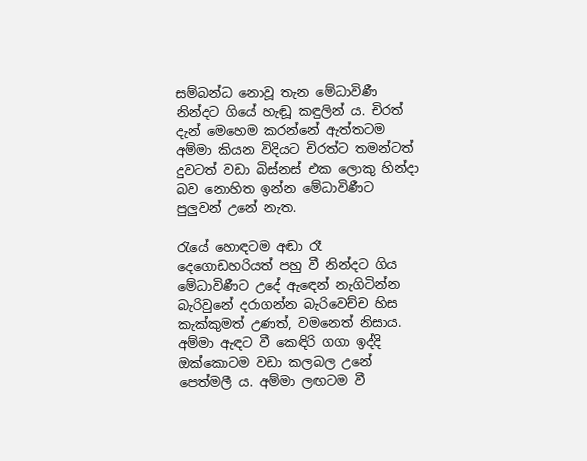සම්බන්ධ නොවූ තැන මේධාවිණී නින්දට ගියේ හැඬූ කඳුලින් ය. චිරත් දැන් මෙහෙම කරන්නේ ඇත්තටම අම්මා කියන විදියට චිරත්ට තමන්ටත් දුවටත් වඩා බිස්නස් එක ලොකු හින්දා බව නොහිත ඉන්න මේධාවිණීට පුලුවන් උනේ නැත.

රැයේ හොඳටම අඬා රෑ දෙගොඩහරියත් පහු වී නින්දට ගිය මේධාවිණීට උදේ ඇඳෙන් නැගිටින්න බැරිවුනේ දරාගන්න බැරිවෙච්ච හිස කැක්කුමත් උණත්, වමනෙත් නිසාය. අම්මා ඇඳට වී කෙඳිරි ගගා ඉද්දි ඔක්කොටම වඩා කලබල උනේ පෙත්මලී ය. අම්මා ලඟටම වී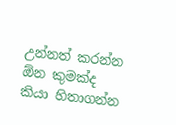උන්නත් කරන්න ඕන කුමක්ද කියා හිතාගන්න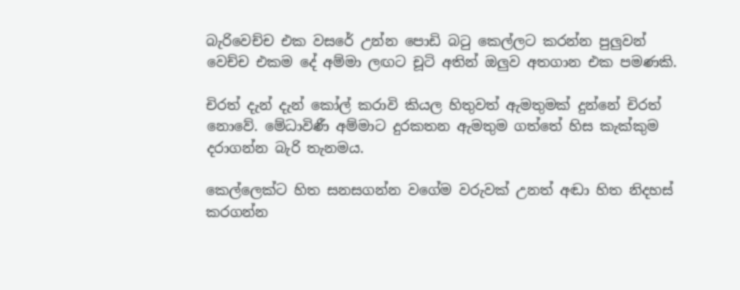බැරිවෙච්ච එක වසරේ උන්න පොඩි බටු කෙල්ලට කරන්න පුලුවන් වෙච්ච එකම දේ අම්මා ලඟට චූටි අතින් ඔලුව අතගාන එක පමණකි.

චිරත් දැන් දැන් කෝල් කරාවි කියල හිතුවත් ඇමතුමක් දුන්නේ චිරත් නොවේ. මේධාවිණී අම්මාට දුරකතන ඇමතුම ගත්තේ හිස කැක්කුම දරාගන්න බැරි තැනමය.

කෙල්ලෙක්ට හිත සනසගන්න වගේම වරුවක් උනත් අඬා හිත නිදහස් කරගන්න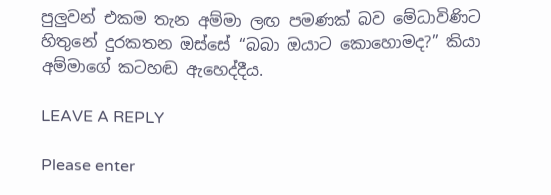පුලුවන් එකම තැන අම්මා ලඟ පමණක් බව මේධාවිණිට හිතුනේ දුරකතන ඔස්සේ “බබා ඔයාට කොහොමද?” කියා අම්මාගේ කටහඬ ඇහෙද්දීය.

LEAVE A REPLY

Please enter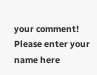your comment!
Please enter your name here